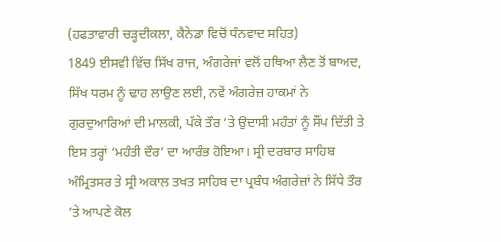(ਹਫਤਾਵਾਰੀ ਚੜ੍ਹਦੀਕਲਾ, ਕੈਨੇਡਾ ਵਿਚੋਂ ਧੰਨਵਾਦ ਸਹਿਤ)
1849 ਈਸਵੀ ਵਿੱਚ ਸਿੱਖ ਰਾਜ, ਅੰਗਰੇਜਾਂ ਵਲੋਂ ਹਥਿਆ ਲੈਣ ਤੋਂ ਬਾਅਦ, ਸਿੱਖ ਧਰਮ ਨੂੰ ਢਾਹ ਲਾਉਣ ਲਈ, ਨਵੇਂ ਅੰਗਰੇਜ਼ ਹਾਕਮਾਂ ਨੇ ਗੁਰਦੁਆਰਿਆਂ ਦੀ ਮਾਲਕੀ, ਪੱਕੇ ਤੌਰ ’ਤੇ ਉਦਾਸੀ ਮਹੰਤਾਂ ਨੂੰ ਸੌਂਪ ਦਿੱਤੀ ਤੇ ਇਸ ਤਰ੍ਹਾਂ ‘ਮਹੰਤੀ ਦੌਰ’ ਦਾ ਆਰੰਭ ਹੋਇਆ। ਸ੍ਰੀ ਦਰਬਾਰ ਸਾਹਿਬ ਅੰਮ੍ਰਿਤਸਰ ਤੇ ਸ੍ਰੀ ਅਕਾਲ ਤਖਤ ਸਾਹਿਬ ਦਾ ਪ੍ਰਬੰਧ ਅੰਗਰੇਜ਼ਾਂ ਨੇ ਸਿੱਧੇ ਤੌਰ ’ਤੇ ਆਪਣੇ ਕੋਲ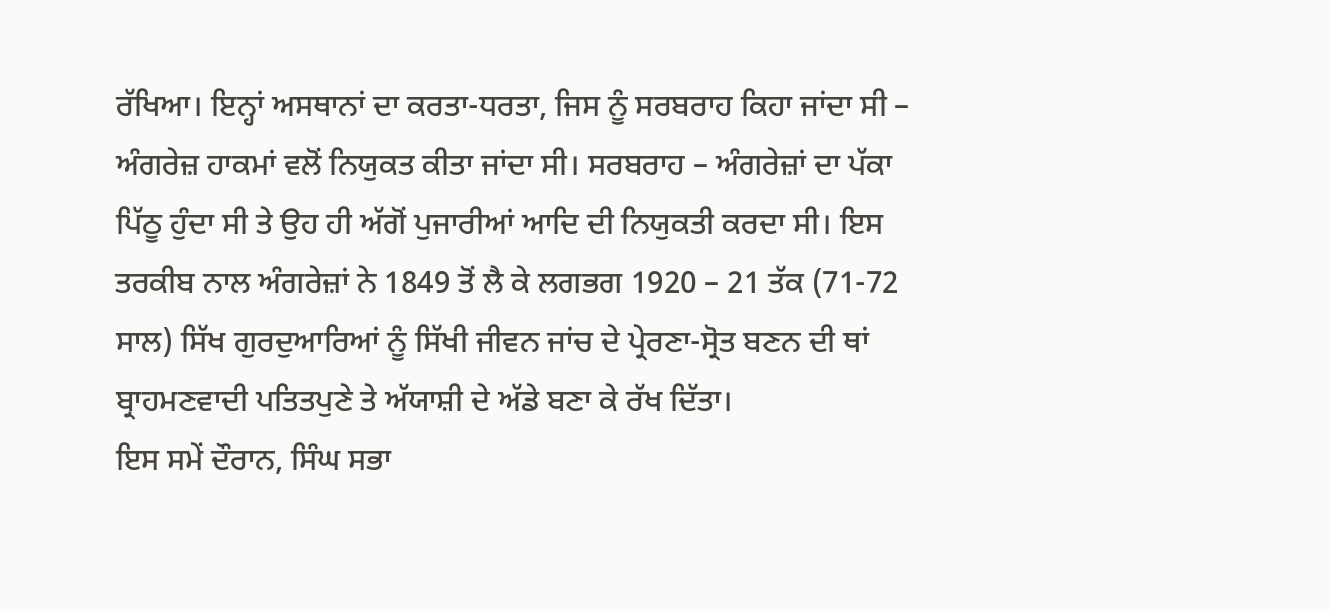ਰੱਖਿਆ। ਇਨ੍ਹਾਂ ਅਸਥਾਨਾਂ ਦਾ ਕਰਤਾ-ਧਰਤਾ, ਜਿਸ ਨੂੰ ਸਰਬਰਾਹ ਕਿਹਾ ਜਾਂਦਾ ਸੀ – ਅੰਗਰੇਜ਼ ਹਾਕਮਾਂ ਵਲੋਂ ਨਿਯੁਕਤ ਕੀਤਾ ਜਾਂਦਾ ਸੀ। ਸਰਬਰਾਹ – ਅੰਗਰੇਜ਼ਾਂ ਦਾ ਪੱਕਾ ਪਿੱਠੂ ਹੁੰਦਾ ਸੀ ਤੇ ਉਹ ਹੀ ਅੱਗੋਂ ਪੁਜਾਰੀਆਂ ਆਦਿ ਦੀ ਨਿਯੁਕਤੀ ਕਰਦਾ ਸੀ। ਇਸ ਤਰਕੀਬ ਨਾਲ ਅੰਗਰੇਜ਼ਾਂ ਨੇ 1849 ਤੋਂ ਲੈ ਕੇ ਲਗਭਗ 1920 – 21 ਤੱਕ (71-72 ਸਾਲ) ਸਿੱਖ ਗੁਰਦੁਆਰਿਆਂ ਨੂੰ ਸਿੱਖੀ ਜੀਵਨ ਜਾਂਚ ਦੇ ਪ੍ਰੇਰਣਾ-ਸ੍ਰੋਤ ਬਣਨ ਦੀ ਥਾਂ ਬ੍ਰਾਹਮਣਵਾਦੀ ਪਤਿਤਪੁਣੇ ਤੇ ਅੱਯਾਸ਼ੀ ਦੇ ਅੱਡੇ ਬਣਾ ਕੇ ਰੱਖ ਦਿੱਤਾ।
ਇਸ ਸਮੇਂ ਦੌਰਾਨ, ਸਿੰਘ ਸਭਾ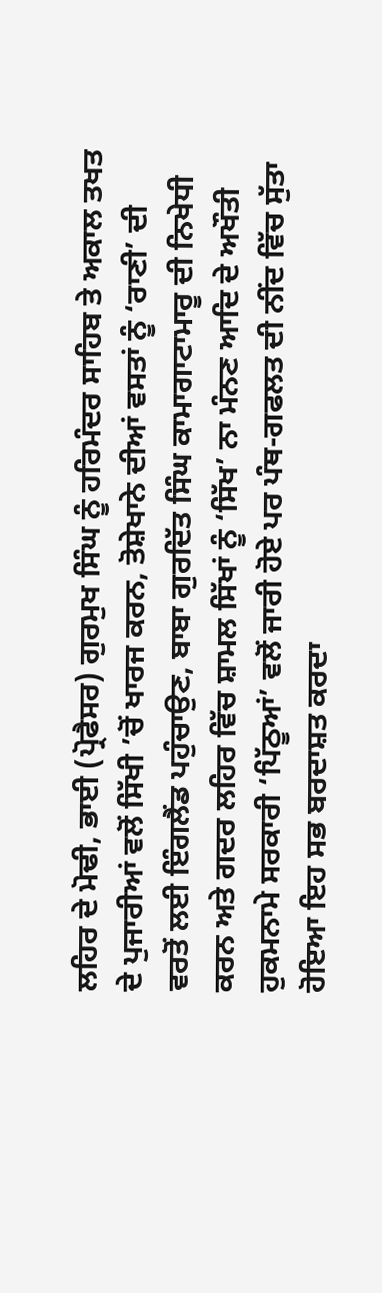ਲਹਿਰ ਦੇ ਮੋਢੀ, ਭਾਈ (ਪ੍ਰੋਫੈਸਰ) ਗੁਰਮੁਖ ਸਿੰਘ ਨੂੰ ਹਰਿਮੰਦਰ ਸਾਹਿਬ ਤੇ ਅਕਾਲ ਤਖਤ ਦੇ ਪੁਜਾਰੀਆਂ ਵਲੋਂ ਸਿੱਖੀ ’ਚੋਂ ਖਾਰਜ ਕਰਨ, ਤੋਸ਼ੇਖਾਨੇ ਦੀਆਂ ਵਸਤਾਂ ਨੂੰ ‘ਰਾਣੀ’ ਦੀ ਵਰਤੋਂ ਲਈ ਇੰਗਲੈਂਡ ਪਹੁੰਚਾਉਣ, ਬਾਬਾ ਗੁਰਦਿੱਤ ਸਿੰਘ ਕਾਮਾਗਾਟਾਮਾਰੂ ਦੀ ਨਿਖੇਧੀ ਕਰਨ ਅਤੇ ਗਦਰ ਲਹਿਰ ਵਿੱਚ ਸ਼ਾਮਲ ਸਿੱਖਾਂ ਨੂੰ ‘ਸਿੱਖ’ ਨਾ ਮੰਨਣ ਆਦਿ ਦੇ ਅਖੌਤੀ ਹੁਕਮਨਾਮੇ ਸਰਕਾਰੀ ‘ਪਿੱਠੂਆਂ’ ਵਲੋਂ ਜਾਰੀ ਹੋਏ ਪਰ ਪੰਥ-ਗਫਲਤ ਦੀ ਨੀਂਦ ਵਿੱਚ ਸੁੱਤਾ ਹੋਇਆ ਇਹ ਸਭ ਬਰਦਾਸ਼ਤ ਕਰਦਾ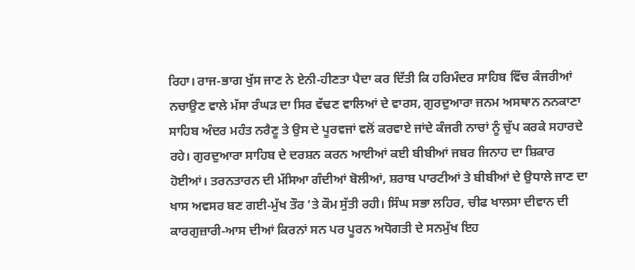ਰਿਹਾ। ਰਾਜ-ਭਾਗ ਖੁੱਸ ਜਾਣ ਨੇ ਏਨੀ-ਹੀਣਤਾ ਪੈਦਾ ਕਰ ਦਿੱਤੀ ਕਿ ਹਰਿਮੰਦਰ ਸਾਹਿਬ ਵਿੱਚ ਕੰਜਰੀਆਂ ਨਚਾਉਣ ਵਾਲੇ ਮੱਸਾ ਰੰਘੜ ਦਾ ਸਿਰ ਵੱਢਣ ਵਾਲਿਆਂ ਦੇ ਵਾਰਸ, ਗੁਰਦੁਆਰਾ ਜਨਮ ਅਸਥਾਨ ਨਨਕਾਣਾ ਸਾਹਿਬ ਅੰਦਰ ਮਹੰਤ ਨਰੈਣੂ ਤੇ ਉਸ ਦੇ ਪੂਰਵਜਾਂ ਵਲੋਂ ਕਰਵਾਏ ਜਾਂਦੇ ਕੰਜਰੀ ਨਾਚਾਂ ਨੂੰ ਚੁੱਪ ਕਰਕੇ ਸਹਾਰਦੇ ਰਹੇ। ਗੁਰਦੁਆਰਾ ਸਾਹਿਬ ਦੇ ਦਰਸ਼ਨ ਕਰਨ ਆਈਆਂ ਕਈ ਬੀਬੀਆਂ ਜਬਰ ਜਿਨਾਹ ਦਾ ਸ਼ਿਕਾਰ ਹੋਈਆਂ। ਤਰਨਤਾਰਨ ਦੀ ਮੱਸਿਆ ਗੰਦੀਆਂ ਬੋਲੀਆਂ, ਸ਼ਰਾਬ ਪਾਰਟੀਆਂ ਤੇ ਬੀਬੀਆਂ ਦੇ ਉਧਾਲੇ ਜਾਣ ਦਾ ਖਾਸ ਅਵਸਰ ਬਣ ਗਈ-ਮੁੱਖ ਤੌਰ ’ਤੇ ਕੌਮ ਸੁੱਤੀ ਰਹੀ। ਸਿੰਘ ਸਭਾ ਲਹਿਰ, ਚੀਫ ਖਾਲਸਾ ਦੀਵਾਨ ਦੀ ਕਾਰਗੁਜ਼ਾਰੀ-ਆਸ ਦੀਆਂ ਕਿਰਨਾਂ ਸਨ ਪਰ ਪੂਰਨ ਅਧੋਗਤੀ ਦੇ ਸਨਮੁੱਖ ਇਹ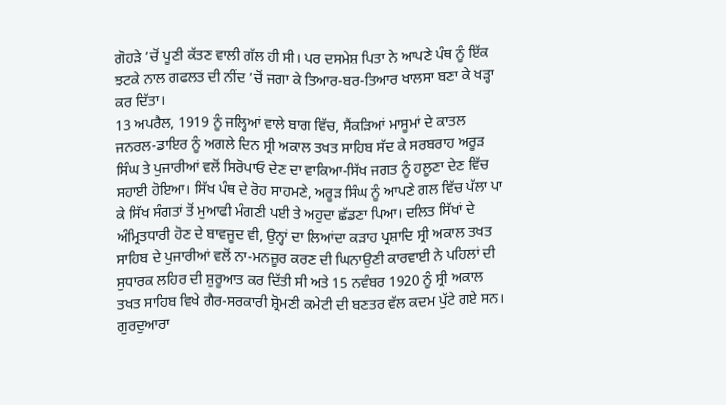ਗੋਹੜੇ ’ਚੋਂ ਪੂਣੀ ਕੱਤਣ ਵਾਲੀ ਗੱਲ ਹੀ ਸੀ। ਪਰ ਦਸਮੇਸ਼ ਪਿਤਾ ਨੇ ਆਪਣੇ ਪੰਥ ਨੂੰ ਇੱਕ ਝਟਕੇ ਨਾਲ ਗਫਲਤ ਦੀ ਨੀਂਦ ’ਚੋਂ ਜਗਾ ਕੇ ਤਿਆਰ-ਬਰ-ਤਿਆਰ ਖਾਲਸਾ ਬਣਾ ਕੇ ਖੜ੍ਹਾ ਕਰ ਦਿੱਤਾ।
13 ਅਪਰੈਲ, 1919 ਨੂੰ ਜਲ੍ਹਿਆਂ ਵਾਲੇ ਬਾਗ ਵਿੱਚ, ਸੈਂਕੜਿਆਂ ਮਾਸੂਮਾਂ ਦੇ ਕਾਤਲ ਜਨਰਲ-ਡਾਇਰ ਨੂੰ ਅਗਲੇ ਦਿਨ ਸ੍ਰੀ ਅਕਾਲ ਤਖਤ ਸਾਹਿਬ ਸੱਦ ਕੇ ਸਰਬਰਾਹ ਅਰੂੜ ਸਿੰਘ ਤੇ ਪੁਜਾਰੀਆਂ ਵਲੋਂ ਸਿਰੋਪਾਓ ਦੇਣ ਦਾ ਵਾਕਿਆ-ਸਿੱਖ ਜਗਤ ਨੂੰ ਹਲੂਣਾ ਦੇਣ ਵਿੱਚ ਸਹਾਈ ਹੋਇਆ। ਸਿੱਖ ਪੰਥ ਦੇ ਰੋਹ ਸਾਹਮਣੇ, ਅਰੂੜ ਸਿੰਘ ਨੂੰ ਆਪਣੇ ਗਲ ਵਿੱਚ ਪੱਲਾ ਪਾ ਕੇ ਸਿੱਖ ਸੰਗਤਾਂ ਤੋਂ ਮੁਆਫੀ ਮੰਗਣੀ ਪਈ ਤੇ ਅਹੁਦਾ ਛੱਡਣਾ ਪਿਆ। ਦਲਿਤ ਸਿੱਖਾਂ ਦੇ ਅੰਮ੍ਰਿਤਧਾਰੀ ਹੋਣ ਦੇ ਬਾਵਜੂਦ ਵੀ, ਉਨ੍ਹਾਂ ਦਾ ਲਿਆਂਦਾ ਕੜਾਹ ਪ੍ਰਸ਼ਾਦਿ ਸ੍ਰੀ ਅਕਾਲ ਤਖਤ ਸਾਹਿਬ ਦੇ ਪੁਜਾਰੀਆਂ ਵਲੋਂ ਨਾ-ਮਨਜ਼ੂਰ ਕਰਣ ਦੀ ਘਿਨਾਉਣੀ ਕਾਰਵਾਈ ਨੇ ਪਹਿਲਾਂ ਦੀ ਸੁਧਾਰਕ ਲਹਿਰ ਦੀ ਸ਼ੁਰੂਆਤ ਕਰ ਦਿੱਤੀ ਸੀ ਅਤੇ 15 ਨਵੰਬਰ 1920 ਨੂੰ ਸ੍ਰੀ ਅਕਾਲ ਤਖਤ ਸਾਹਿਬ ਵਿਖੇ ਗੈਰ-ਸਰਕਾਰੀ ਸ਼੍ਰੋਮਣੀ ਕਮੇਟੀ ਦੀ ਬਣਤਰ ਵੱਲ ਕਦਮ ਪੁੱਟੇ ਗਏ ਸਨ। ਗੁਰਦੁਆਰਾ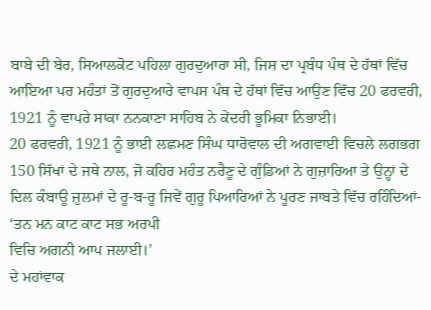ਬਾਬੇ ਦੀ ਬੇਰ, ਸਿਆਲਕੋਟ ਪਹਿਲਾ ਗੁਰਦੁਆਰਾ ਸੀ, ਜਿਸ ਦਾ ਪ੍ਰਬੰਧ ਪੰਥ ਦੇ ਹੱਥਾਂ ਵਿੱਚ ਆਇਆ ਪਰ ਮਹੰਤਾਂ ਤੋਂ ਗੁਰਦੁਆਰੇ ਵਾਪਸ ਪੰਥ ਦੇ ਹੱਥਾਂ ਵਿੱਚ ਆਉਣ ਵਿੱਚ 20 ਫਰਵਰੀ, 1921 ਨੂੰ ਵਾਪਰੇ ਸਾਕਾ ਨਨਕਾਣਾ ਸਾਹਿਬ ਨੇ ਕੇਂਦਰੀ ਭੂਮਿਕਾ ਨਿਭਾਈ।
20 ਫਰਵਰੀ, 1921 ਨੂੰ ਭਾਈ ਲਛਮਣ ਸਿੰਘ ਧਾਰੋਵਾਲ ਦੀ ਅਗਵਾਈ ਵਿਚਲੇ ਲਗਭਗ 150 ਸਿੱਖਾਂ ਦੇ ਜਥੇ ਨਾਲ, ਜੋ ਕਹਿਰ ਮਹੰਤ ਨਰੈਣੂ ਦੇ ਗੁੰਡਿਆਂ ਨੇ ਗੁਜ਼ਾਰਿਆ ਤੇ ਉਨ੍ਹਾਂ ਦੇ ਦਿਲ ਕੰਬਾਊ ਜ਼ੁਲਮਾਂ ਦੇ ਰੂ-ਬ-ਰੂ ਜਿਵੇਂ ਗੁਰੂ ਪਿਆਰਿਆਂ ਨੇ ਪੂਰਣ ਜਾਬਤੇ ਵਿੱਚ ਰਹਿੰਦਿਆਂ-
‘ਤਨ ਮਨ ਕਾਟ ਕਾਟ ਸਭ ਅਰਪੀ
ਵਿਚਿ ਅਗਨੀ ਆਪ ਜਲਾਈ।’
ਦੇ ਮਹਾਂਵਾਕ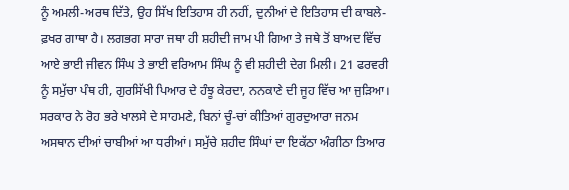ਨੂੰ ਅਮਲੀ-ਅਰਥ ਦਿੱਤੇ, ਉਹ ਸਿੱਖ ਇਤਿਹਾਸ ਹੀ ਨਹੀਂ, ਦੁਨੀਆਂ ਦੇ ਇਤਿਹਾਸ ਦੀ ਕਾਬਲੇ-ਫ਼ਖਰ ਗਾਥਾ ਹੈ। ਲਗਭਗ ਸਾਰਾ ਜਥਾ ਹੀ ਸ਼ਹੀਦੀ ਜਾਮ ਪੀ ਗਿਆ ਤੇ ਜਥੇ ਤੋਂ ਬਾਅਦ ਵਿੱਚ ਆਏ ਭਾਈ ਜੀਵਨ ਸਿੰਘ ਤੇ ਭਾਈ ਵਰਿਆਮ ਸਿੰਘ ਨੂੰ ਵੀ ਸ਼ਹੀਦੀ ਦੇਗ ਮਿਲੀ। 21 ਫਰਵਰੀ ਨੂੰ ਸਮੁੱਚਾ ਪੰਥ ਹੀ, ਗੁਰਸਿੱਖੀ ਪਿਆਰ ਦੇ ਹੰਝੂ ਕੇਰਦਾ, ਨਨਕਾਣੇ ਦੀ ਜੂਹ ਵਿੱਚ ਆ ਜੁੜਿਆ। ਸਰਕਾਰ ਨੇ ਰੋਹ ਭਰੇ ਖਾਲਸੇ ਦੇ ਸਾਹਮਣੇ, ਬਿਨਾਂ ਚੂੰ-ਚਾਂ ਕੀਤਿਆਂ ਗੁਰਦੁਆਰਾ ਜਨਮ ਅਸਥਾਨ ਦੀਆਂ ਚਾਬੀਆਂ ਆ ਧਰੀਆਂ। ਸਮੁੱਚੇ ਸ਼ਹੀਦ ਸਿੰਘਾਂ ਦਾ ਇਕੱਠਾ ਅੰਗੀਠਾ ਤਿਆਰ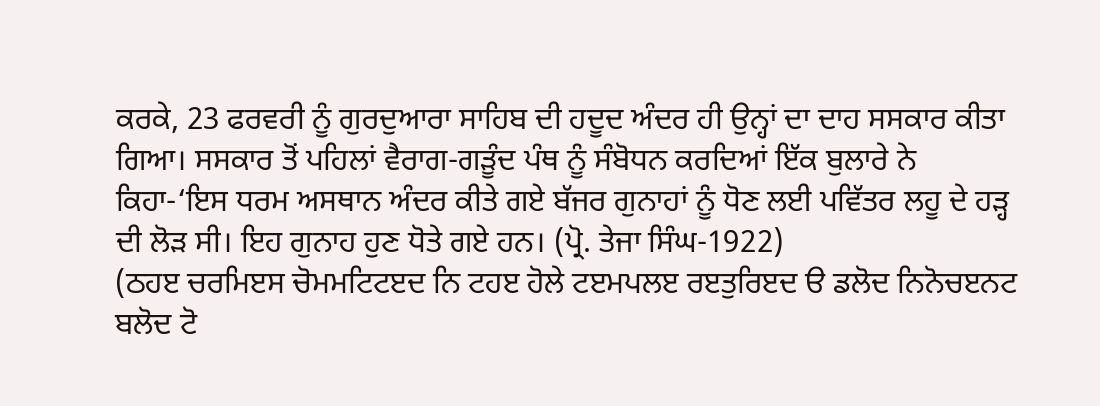ਕਰਕੇ, 23 ਫਰਵਰੀ ਨੂੰ ਗੁਰਦੁਆਰਾ ਸਾਹਿਬ ਦੀ ਹਦੂਦ ਅੰਦਰ ਹੀ ਉਨ੍ਹਾਂ ਦਾ ਦਾਹ ਸਸਕਾਰ ਕੀਤਾ ਗਿਆ। ਸਸਕਾਰ ਤੋਂ ਪਹਿਲਾਂ ਵੈਰਾਗ-ਗੜੂੰਦ ਪੰਥ ਨੂੰ ਸੰਬੋਧਨ ਕਰਦਿਆਂ ਇੱਕ ਬੁਲਾਰੇ ਨੇ ਕਿਹਾ-‘ਇਸ ਧਰਮ ਅਸਥਾਨ ਅੰਦਰ ਕੀਤੇ ਗਏ ਬੱਜਰ ਗੁਨਾਹਾਂ ਨੂੰ ਧੋਣ ਲਈ ਪਵਿੱਤਰ ਲਹੂ ਦੇ ਹੜ੍ਹ ਦੀ ਲੋੜ ਸੀ। ਇਹ ਗੁਨਾਹ ਹੁਣ ਧੋਤੇ ਗਏ ਹਨ। (ਪ੍ਰੋ. ਤੇਜਾ ਸਿੰਘ-1922)
(ਠਹੲ ਚਰਮਿੲਸ ਚੋਮਮਟਿਟੲਦ ਨਿ ਟਹੲ ਹੋਲੇ ਟੲਮਪਲੲ ਰੲਤੁਰਿੲਦ ੳ ਡਲੋਦ ਨਿਨੋਚੲਨਟ ਬਲੋਦ ਟੋ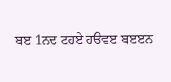ਬੲ 1ਨਦ ਟਹਏ ਹੳਵੲ ਬੲੲਨ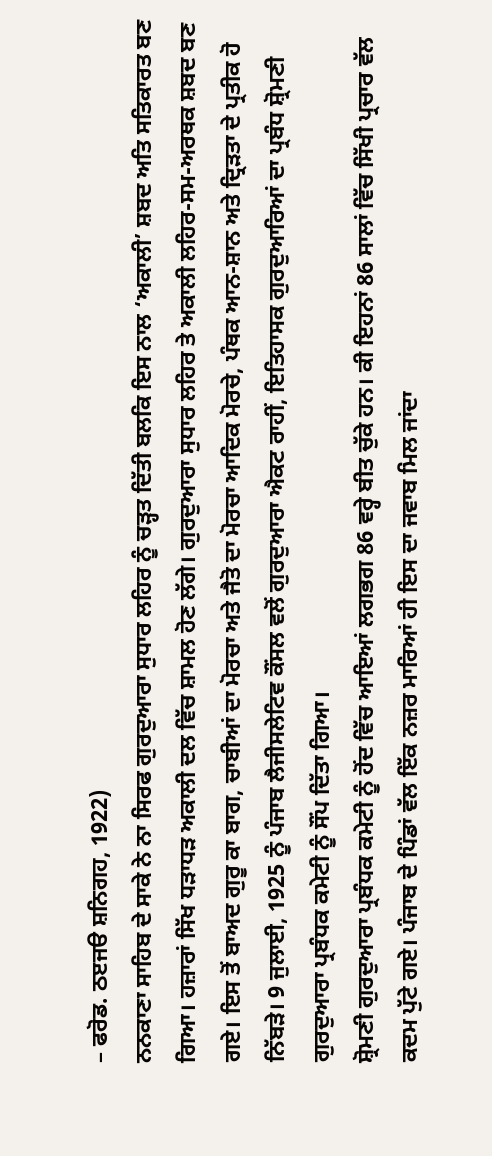– ਫਰੋਡ. ਠੲਜੳ ਸ਼ਨਿਗਹ, 1922)
ਨਨਕਾਣਾ ਸਾਹਿਬ ਦੇ ਸਾਕੇ ਨੇ ਨਾ ਸਿਰਫ ਗੁਰਦੁਆਰਾ ਸੁਧਾਰ ਲਹਿਰ ਨੂੰ ਚੜ੍ਹਤ ਦਿੱਤੀ ਬਲਕਿ ਇਸ ਨਾਲ ‘ਅਕਾਲੀ’ ਸ਼ਬਦ ਅਤਿ ਸਤਿਕਾਰਤ ਬਣ ਗਿਆ। ਹਜ਼ਾਰਾਂ ਸਿੱਖ ਧੜਾਧੜ ਅਕਾਲੀ ਦਲ ਵਿੱਚ ਸ਼ਾਮਲ ਹੋਣ ਲੱਗੇ। ਗੁਰਦੁਆਰਾ ਸੁਧਾਰ ਲਹਿਰ ਤੇ ਅਕਾਲੀ ਲਹਿਰ-ਸਮ-ਅਰਥਕ ਸ਼ਬਦ ਬਣ ਗਏ। ਇਸ ਤੋਂ ਬਾਅਦ ਗੁਰੂ ਕਾ ਬਾਗ, ਚਾਬੀਆਂ ਦਾ ਮੋਰਚਾ ਅਤੇ ਜੈਤੋ ਦਾ ਮੋਰਚਾ ਆਦਿਕ ਮੋਰਚੇ, ਪੰਥਕ ਆਨ-ਸ਼ਾਨ ਅਤੇ ਦ੍ਰਿੜਤਾ ਦੇ ਪ੍ਰਤੀਕ ਹੋ ਨਿੱਬੜੇ। 9 ਜੁਲਾਈ, 1925 ਨੂੰ ਪੰਜਾਬ ਲੈਜੀਸਲੇਟਿਵ ਕੌਂਸਲ ਵਲੋਂ ਗੁਰਦੁਆਰਾ ਐਕਟ ਰਾਹੀਂ, ਇਤਿਹਾਸਕ ਗੁਰਦੁਆਰਿਆਂ ਦਾ ਪ੍ਰਬੰਧ ਸ਼੍ਰੋਮਣੀ ਗੁਰਦੁਆਰਾ ਪ੍ਰਬੰਧਕ ਕਮੇਟੀ ਨੂੰ ਸੌਂਪ ਦਿੱਤਾ ਗਿਆ।
ਸ਼੍ਰੋਮਣੀ ਗੁਰਦੁਆਰਾ ਪ੍ਰਬੰਧਕ ਕਮੇਟੀ ਨੂੰ ਹੋਂਦ ਵਿੱਚ ਆਇਆਂ ਲਗਭਗ 86 ਵਰ੍ਹੇ ਬੀਤ ਚੁੱਕੇ ਹਨ। ਕੀ ਇਹਨਾਂ 86 ਸਾਲਾਂ ਵਿੱਚ ਸਿੱਖੀ ਪ੍ਰਚਾਰ ਵੱਲ ਕਦਮ ਪੁੱਟੇ ਗਏ। ਪੰਜਾਬ ਦੇ ਪਿੰਡਾਂ ਵੱਲ ਇੱਕ ਨਜ਼ਰ ਮਾਰਿਆਂ ਹੀ ਇਸ ਦਾ ਜਵਾਬ ਮਿਲ ਜਾਂਦਾ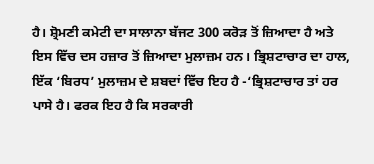ਹੈ। ਸ਼੍ਰੋਮਣੀ ਕਮੇਟੀ ਦਾ ਸਾਲਾਨਾ ਬੱਜਟ 300 ਕਰੋੜ ਤੋਂ ਜ਼ਿਆਦਾ ਹੈ ਅਤੇ ਇਸ ਵਿੱਚ ਦਸ ਹਜ਼ਾਰ ਤੋਂ ਜ਼ਿਆਦਾ ਮੁਲਾਜ਼ਮ ਹਨ। ਭ੍ਰਿਸ਼ਟਾਚਾਰ ਦਾ ਹਾਲ, ਇੱਕ ‘ਬਿਰਧ’ ਮੁਲਾਜ਼ਮ ਦੇ ਸ਼ਬਦਾਂ ਵਿੱਚ ਇਹ ਹੈ -‘ਭ੍ਰਿਸ਼ਟਾਚਾਰ ਤਾਂ ਹਰ ਪਾਸੇ ਹੈ। ਫਰਕ ਇਹ ਹੈ ਕਿ ਸਰਕਾਰੀ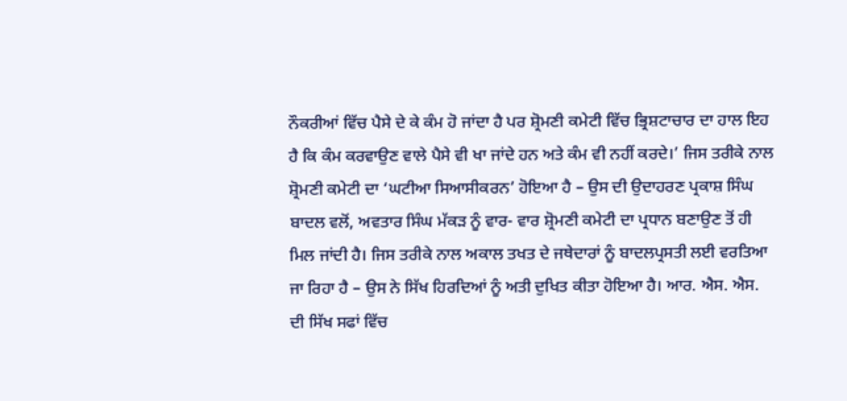ਨੌਕਰੀਆਂ ਵਿੱਚ ਪੈਸੇ ਦੇ ਕੇ ਕੰਮ ਹੋ ਜਾਂਦਾ ਹੈ ਪਰ ਸ਼੍ਰੋਮਣੀ ਕਮੇਟੀ ਵਿੱਚ ਭ੍ਰਿਸ਼ਟਾਚਾਰ ਦਾ ਹਾਲ ਇਹ ਹੈ ਕਿ ਕੰਮ ਕਰਵਾਉਣ ਵਾਲੇ ਪੈਸੇ ਵੀ ਖਾ ਜਾਂਦੇ ਹਨ ਅਤੇ ਕੰਮ ਵੀ ਨਹੀਂ ਕਰਦੇ।’ ਜਿਸ ਤਰੀਕੇ ਨਾਲ ਸ਼੍ਰੋਮਣੀ ਕਮੇਟੀ ਦਾ ‘ਘਟੀਆ ਸਿਆਸੀਕਰਨ’ ਹੋਇਆ ਹੈ – ਉਸ ਦੀ ਉਦਾਹਰਣ ਪ੍ਰਕਾਸ਼ ਸਿੰਘ ਬਾਦਲ ਵਲੋਂ, ਅਵਤਾਰ ਸਿੰਘ ਮੱਕੜ ਨੂੰ ਵਾਰ- ਵਾਰ ਸ਼੍ਰੋਮਣੀ ਕਮੇਟੀ ਦਾ ਪ੍ਰਧਾਨ ਬਣਾਉਣ ਤੋਂ ਹੀ ਮਿਲ ਜਾਂਦੀ ਹੈ। ਜਿਸ ਤਰੀਕੇ ਨਾਲ ਅਕਾਲ ਤਖਤ ਦੇ ਜਥੇਦਾਰਾਂ ਨੂੰ ਬਾਦਲਪ੍ਰਸਤੀ ਲਈ ਵਰਤਿਆ ਜਾ ਰਿਹਾ ਹੈ – ਉਸ ਨੇ ਸਿੱਖ ਹਿਰਦਿਆਂ ਨੂੰ ਅਤੀ ਦੁਖਿਤ ਕੀਤਾ ਹੋਇਆ ਹੈ। ਆਰ. ਐਸ. ਐਸ. ਦੀ ਸਿੱਖ ਸਫਾਂ ਵਿੱਚ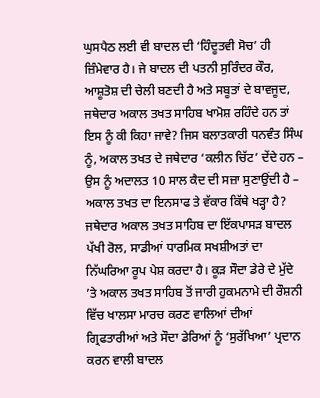ਘੁਸਪੈਠ ਲਈ ਵੀ ਬਾਦਲ ਦੀ ‘ਹਿੰਦੂਤਵੀ ਸੋਚ’ ਹੀ ਜ਼ਿੰਮੇਵਾਰ ਹੈ। ਜੇ ਬਾਦਲ ਦੀ ਪਤਨੀ ਸੁਰਿੰਦਰ ਕੌਰ, ਆਸ਼ੂਤੋਸ਼ ਦੀ ਚੇਲੀ ਬਣਦੀ ਹੈ ਅਤੇ ਸਬੂਤਾਂ ਦੇ ਬਾਵਜੂਦ, ਜਥੇਦਾਰ ਅਕਾਲ ਤਖਤ ਸਾਹਿਬ ਖਾਮੋਸ਼ ਰਹਿੰਦੇ ਹਨ ਤਾਂ ਇਸ ਨੂੰ ਕੀ ਕਿਹਾ ਜਾਵੇ? ਜਿਸ ਬਲਾਤਕਾਰੀ ਧਨਵੰਤ ਸਿੰਘ ਨੂੰ, ਅਕਾਲ ਤਖਤ ਦੇ ਜਥੇਦਾਰ ‘ਕਲੀਨ ਚਿੱਟ’ ਦੇਂਦੇ ਹਨ – ਉਸ ਨੂੰ ਅਦਾਲਤ 10 ਸਾਲ ਕੈਦ ਦੀ ਸਜ਼ਾ ਸੁਣਾਉਂਦੀ ਹੈ – ਅਕਾਲ ਤਖਤ ਦਾ ਇਨਸਾਫ ਤੇ ਵੱਕਾਰ ਕਿੱਥੇ ਖੜ੍ਹਾ ਹੈ? ਜਥੇਦਾਰ ਅਕਾਲ ਤਖਤ ਸਾਹਿਬ ਦਾ ਇੱਕਪਾਸੜ ਬਾਦਲ ਪੱਖੀ ਰੋਲ, ਸਾਡੀਆਂ ਧਾਰਮਿਕ ਸਖਸ਼ੀਅਤਾਂ ਦਾ ਨਿੱਘਰਿਆ ਰੂਪ ਪੇਸ਼ ਕਰਦਾ ਹੈ। ਕੂੜ ਸੌਦਾ ਡੇਰੇ ਦੇ ਮੁੱਦੇ ’ਤੇ ਅਕਾਲ ਤਖਤ ਸਾਹਿਬ ਤੋਂ ਜਾਰੀ ਹੁਕਮਨਾਮੇ ਦੀ ਰੌਸ਼ਨੀ ਵਿੱਚ ਖਾਲਸਾ ਮਾਰਚ ਕਰਣ ਵਾਲਿਆਂ ਦੀਆਂ ਗ੍ਰਿਫਤਾਰੀਆਂ ਅਤੇ ਸੌਦਾ ਡੇਰਿਆਂ ਨੂੰ ‘ਸੁਰੱਖਿਆ’ ਪ੍ਰਦਾਨ ਕਰਨ ਵਾਲੀ ਬਾਦਲ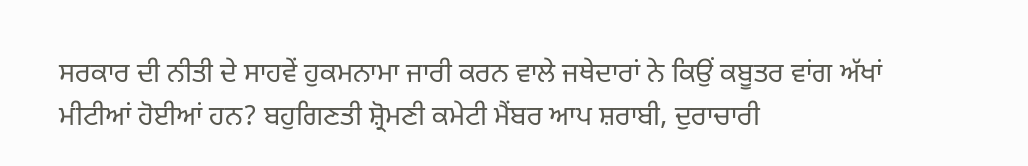ਸਰਕਾਰ ਦੀ ਨੀਤੀ ਦੇ ਸਾਹਵੇਂ ਹੁਕਮਨਾਮਾ ਜਾਰੀ ਕਰਨ ਵਾਲੇ ਜਥੇਦਾਰਾਂ ਨੇ ਕਿਉਂ ਕਬੂਤਰ ਵਾਂਗ ਅੱਖਾਂ ਮੀਟੀਆਂ ਹੋਈਆਂ ਹਨ? ਬਹੁਗਿਣਤੀ ਸ਼੍ਰੋਮਣੀ ਕਮੇਟੀ ਮੈਂਬਰ ਆਪ ਸ਼ਰਾਬੀ, ਦੁਰਾਚਾਰੀ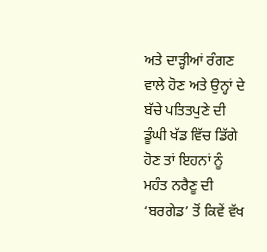ਅਤੇ ਦਾੜ੍ਹੀਆਂ ਰੰਗਣ ਵਾਲੇ ਹੋਣ ਅਤੇ ਉਨ੍ਹਾਂ ਦੇ ਬੱਚੇ ਪਤਿਤਪੁਣੇ ਦੀ ਡੂੰਘੀ ਖੱਡ ਵਿੱਚ ਡਿੱਗੇ ਹੋਣ ਤਾਂ ਇਹਨਾਂ ਨੂੰ ਮਹੰਤ ਨਰੈਣੂ ਦੀ ‘ਬਰਗੇਡ’ ਤੋਂ ਕਿਵੇਂ ਵੱਖ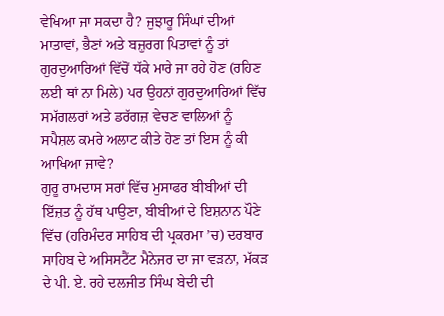ਵੇਖਿਆ ਜਾ ਸਕਦਾ ਹੈ? ਜੁਝਾਰੂ ਸਿੰਘਾਂ ਦੀਆਂ ਮਾਤਾਵਾਂ, ਭੈਣਾਂ ਅਤੇ ਬਜ਼ੁਰਗ ਪਿਤਾਵਾਂ ਨੂੰ ਤਾਂ ਗੁਰਦੁਆਰਿਆਂ ਵਿੱਚੋਂ ਧੱਕੇ ਮਾਰੇ ਜਾ ਰਹੇ ਹੋਣ (ਰਹਿਣ ਲਈ ਥਾਂ ਨਾ ਮਿਲੇ) ਪਰ ਉਹਨਾਂ ਗੁਰਦੁਆਰਿਆਂ ਵਿੱਚ ਸਮੱਗਲਰਾਂ ਅਤੇ ਡਰੱਗਜ਼ ਵੇਚਣ ਵਾਲਿਆਂ ਨੂੰ ਸਪੈਸ਼ਲ ਕਮਰੇ ਅਲਾਟ ਕੀਤੇ ਹੋਣ ਤਾਂ ਇਸ ਨੂੰ ਕੀ ਆਖਿਆ ਜਾਵੇ?
ਗੁਰੂ ਰਾਮਦਾਸ ਸਰਾਂ ਵਿੱਚ ਮੁਸਾਫਰ ਬੀਬੀਆਂ ਦੀ ਇੱਜ਼ਤ ਨੂੰ ਹੱਥ ਪਾਉਣਾ, ਬੀਬੀਆਂ ਦੇ ਇਸ਼ਨਾਨ ਪੌਣੇ ਵਿੱਚ (ਹਰਿਮੰਦਰ ਸਾਹਿਬ ਦੀ ਪ੍ਰਕਰਮਾ ’ਚ) ਦਰਬਾਰ ਸਾਹਿਬ ਦੇ ਅਸਿਸਟੈਂਟ ਮੈਨੇਜਰ ਦਾ ਜਾ ਵੜਨਾ, ਮੱਕੜ ਦੇ ਪੀ. ਏ. ਰਹੇ ਦਲਜੀਤ ਸਿੰਘ ਬੇਦੀ ਦੀ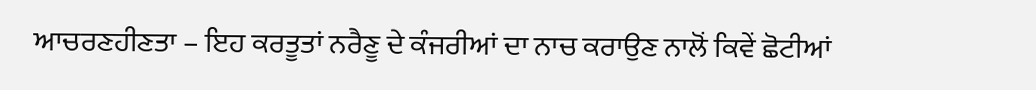ਆਚਰਣਹੀਣਤਾ – ਇਹ ਕਰਤੂਤਾਂ ਨਰੈਣੂ ਦੇ ਕੰਜਰੀਆਂ ਦਾ ਨਾਚ ਕਰਾਉਣ ਨਾਲੋਂ ਕਿਵੇਂ ਛੋਟੀਆਂ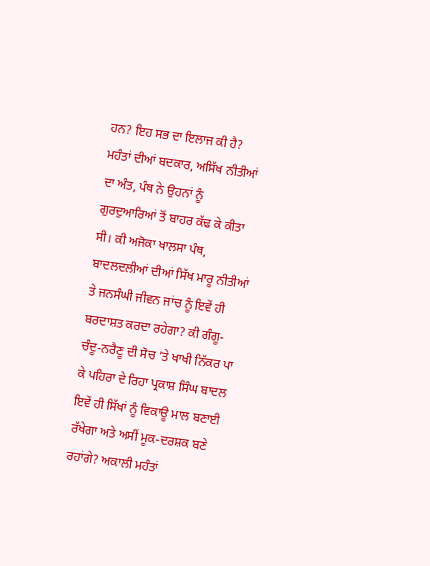ਹਨ? ਇਹ ਸਭ ਦਾ ਇਲਾਜ ਕੀ ਹੈ?
ਮਹੰਤਾਂ ਦੀਆਂ ਬਦਕਾਰ, ਅਸਿੱਖ ਨੀਤੀਆਂ ਦਾ ਅੰਤ, ਪੰਥ ਨੇ ਉਹਨਾਂ ਨੂੰ ਗੁਰਦੁਆਰਿਆਂ ਤੋਂ ਬਾਹਰ ਕੱਢ ਕੇ ਕੀਤਾ ਸੀ। ਕੀ ਅਜੋਕਾ ਖਾਲਸਾ ਪੰਥ, ਬਾਦਲਦਲੀਆਂ ਦੀਆਂ ਸਿੱਖ ਮਾਰੂ ਨੀਤੀਆਂ ਤੇ ਜਨਸੰਘੀ ਜੀਵਨ ਜਾਂਚ ਨੂੰ ਇਵੇਂ ਹੀ ਬਰਦਾਸ਼ਤ ਕਰਦਾ ਰਹੇਗਾ? ਕੀ ਗੰਗੂ-ਚੰਦੂ-ਨਰੈਣੂ ਦੀ ਸੋਚ ’ਤੇ ਖਾਖੀ ਨਿੱਕਰ ਪਾ ਕੇ ਪਹਿਰਾ ਦੇ ਰਿਹਾ ਪ੍ਰਕਾਸ਼ ਸਿੰਘ ਬਾਦਲ ਇਵੇਂ ਹੀ ਸਿੱਖਾਂ ਨੂੰ ਵਿਕਾਊ ਮਾਲ ਬਣਾਈ ਰੱਖੇਗਾ ਅਤੇ ਅਸੀਂ ਮੂਕ-ਦਰਸ਼ਕ ਬਣੇ ਰਹਾਂਗੇ? ਅਕਾਲੀ ਮਹੰਤਾਂ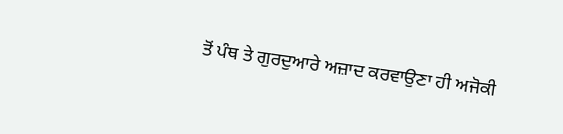ਤੋਂ ਪੰਥ ਤੇ ਗੁਰਦੁਆਰੇ ਅਜ਼ਾਦ ਕਰਵਾਉਣਾ ਹੀ ਅਜੋਕੀ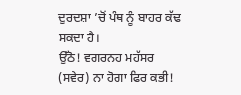ਦੁਰਦਸ਼ਾ ’ਚੋਂ ਪੰਥ ਨੂੰ ਬਾਹਰ ਕੱਢ ਸਕਦਾ ਹੈ।
ਉੱਠੋ! ਵਗਰਨਹ ਮਹੱਸਰ (ਸਵੇਰ) ਨਾ ਹੋਗਾ ਫਿਰ ਕਭੀ!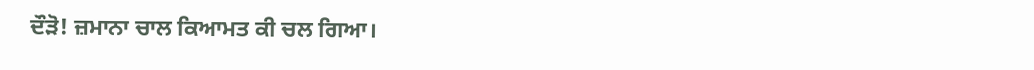ਦੌੜੋ! ਜ਼ਮਾਨਾ ਚਾਲ ਕਿਆਮਤ ਕੀ ਚਲ ਗਿਆ।